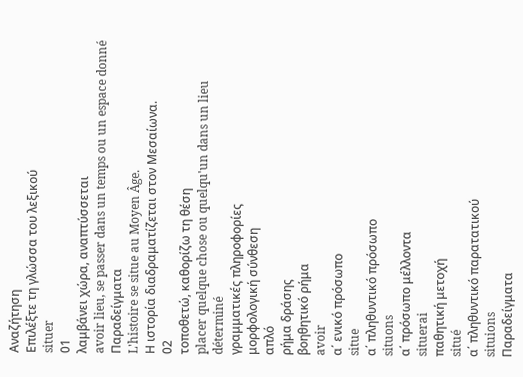Αναζήτηση
Επιλέξτε τη γλώσσα του λεξικού
situer
01
λαμβάνει χώρα, αναπτύσσεται
avoir lieu, se passer dans un temps ou un espace donné
Παραδείγματα
L'histoire se situe au Moyen Âge.
Η ιστορία διαδραματίζεται στον Μεσαίωνα.
02
τοποθετώ, καθορίζω τη θέση
placer quelque chose ou quelqu'un dans un lieu déterminé
γραμματικές πληροφορίες
μορφολογική σύνθεση
απλό
ρήμα δράσης
βοηθητικό ρήμα
avoir
α΄ ενικό πρόσωπο
situe
α΄ πληθυντικό πρόσωπο
situons
α΄ πρόσωπο μέλλοντα
situerai
παθητική μετοχή
situé
α΄ πληθυντικό παρατατικού
situions
Παραδείγματα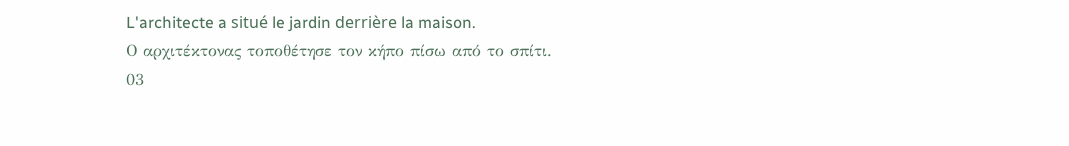L'architecte a situé le jardin derrière la maison.
Ο αρχιτέκτονας τοποθέτησε τον κήπο πίσω από το σπίτι.
03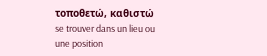τοποθετώ, καθιστώ
se trouver dans un lieu ou une position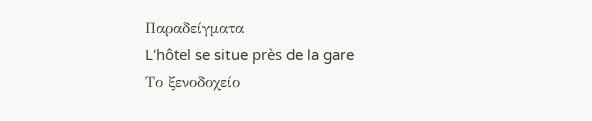Παραδείγματα
L'hôtel se situe près de la gare
Το ξενοδοχείο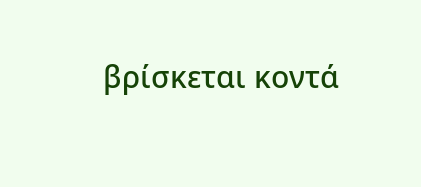βρίσκεται κοντά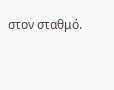στον σταθμό.